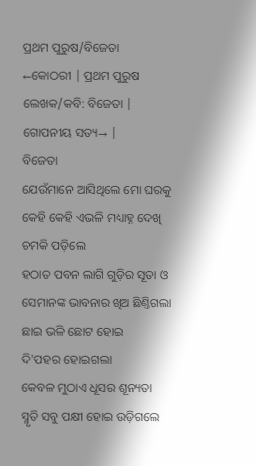ପ୍ରଥମ ପୁରୁଷ/ବିଜେତା
←କୋଠରୀ | ପ୍ରଥମ ପୁରୁଷ ଲେଖକ/କବି: ବିଜେତା |
ଗୋପନୀୟ ସତ୍ୟ→ |
ବିଜେତା
ଯେଉଁମାନେ ଆସିଥିଲେ ମୋ ଘରକୁ
କେହି କେହି ଏଭଳି ମଧ୍ୟାହ୍ନ ଦେଖି
ଚମକି ପଡ଼ିଲେ
ହଠାତ ପବନ ଲାଗି ଗୁଡ଼ିର ସୂତା ଓ
ସେମାନଙ୍କ ଭାବନାର ଖିଅ ଛିଣ୍ତିଗଲା
ଛାଇ ଭଳି ଛୋଟ ହୋଇ
ଦି'ପହର ହୋଇଗଲା
କେବଳ ମୁଠାଏ ଧୂସର ଶୂନ୍ୟତା
ସ୍ମୃତି ସବୁ ପକ୍ଷୀ ହୋଇ ଉଡ଼ିଗଲେ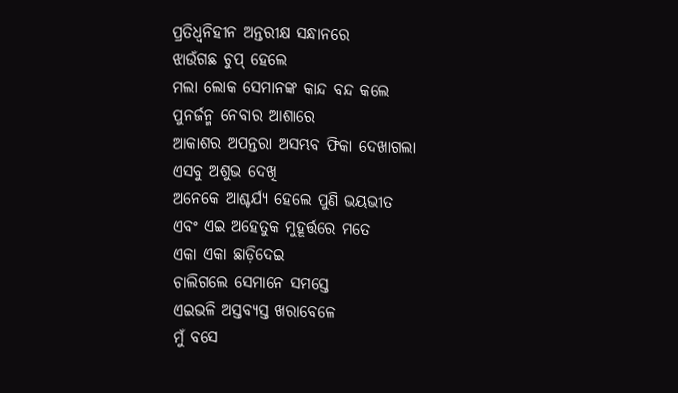ପ୍ରତିଧ୍ୱନିହୀନ ଅନ୍ତରୀକ୍ଷ ସନ୍ଧାନରେ
ଝାଉଁଗଛ ଚୁପ୍ ହେଲେ
ମଲା ଲୋକ ସେମାନଙ୍କ କାନ୍ଦ ବନ୍ଦ କଲେ
ପୁନର୍ଜନ୍ମ ନେବାର ଆଶାରେ
ଆକାଶର ଅପନ୍ତରା ଅସମ୍ଭବ ଫିକା ଦେଖାଗଲା
ଏସବୁ ଅଶୁଭ ଦେଖି
ଅନେକେ ଆଶ୍ଚର୍ଯ୍ୟ ହେଲେ ପୁଣି ଭୟଭୀତ
ଏବଂ ଏଇ ଅହେତୁକ ମୁହୂର୍ତ୍ତରେ ମତେ
ଏକା ଏକା ଛାଡ଼ିଦେଇ
ଚାଲିଗଲେ ସେମାନେ ସମସ୍ତେ
ଏଇଭଳି ଅସ୍ତବ୍ୟସ୍ତ ଖରାବେଳେ
ମୁଁ ବସେ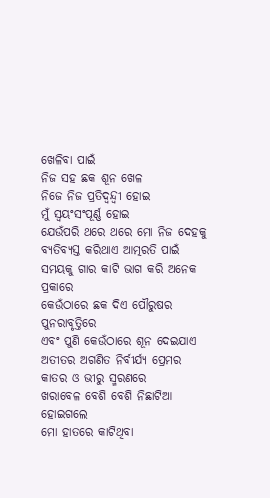ଖେଳିବା ପାଇଁ
ନିଜ ସହ ଛକ ଶୂନ ଖେଳ
ନିଜେ ନିଜ ପ୍ରତିଦ୍ୱନ୍ଦ୍ୱୀ ହୋଇ
ମୁଁ ସ୍ୱୟଂସଂପୂର୍ଣ୍ଣ ହୋଇ
ଯେଉଁପରି ଥରେ ଥରେ ମୋ ନିଜ ଦେହକୁ
ବ୍ୟତିବ୍ୟସ୍ତ କରିଥାଏ ଆତ୍ମରତି ପାଇଁ
ସମୟକୁ ଗାର କାଟି ଭାଗ କରି ଅନେକ ପ୍ରକାରେ
କେଉଁଠାରେ ଛକ ଦିଏ ପୌରୁଷର ପୁନରାବୃତ୍ତିରେ
ଏବଂ ପୁଣି କେଉଁଠାରେ ଶୂନ ଦେଇଯାଏ
ଅତୀତର ଅଗଣିତ ନିର୍ବୀର୍ଯ୍ୟ ପ୍ରେମର
କାତର ଓ ଭୀରୁ ସ୍ମରଣରେ
ଖରାବେଳ ବେଶି ବେଶି ନିଛାଟିଆ ହୋଇଗଲେ
ମୋ ହାତରେ କାଟିଥିବା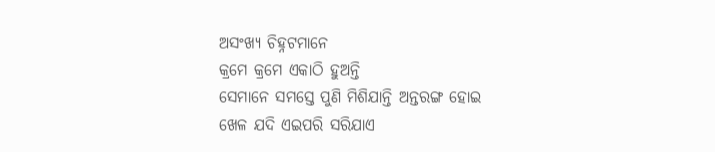ଅସଂଖ୍ୟ ଚିହ୍ନଟମାନେ
କ୍ରମେ କ୍ରମେ ଏକାଠି ହୁଅନ୍ତି
ସେମାନେ ସମସ୍ତେ ପୁଣି ମିଶିଯାନ୍ତି ଅନ୍ତରଙ୍ଗ ହୋଇ
ଖେଳ ଯଦି ଏଇପରି ସରିଯାଏ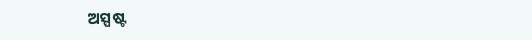ଅସ୍ପଷ୍ଟ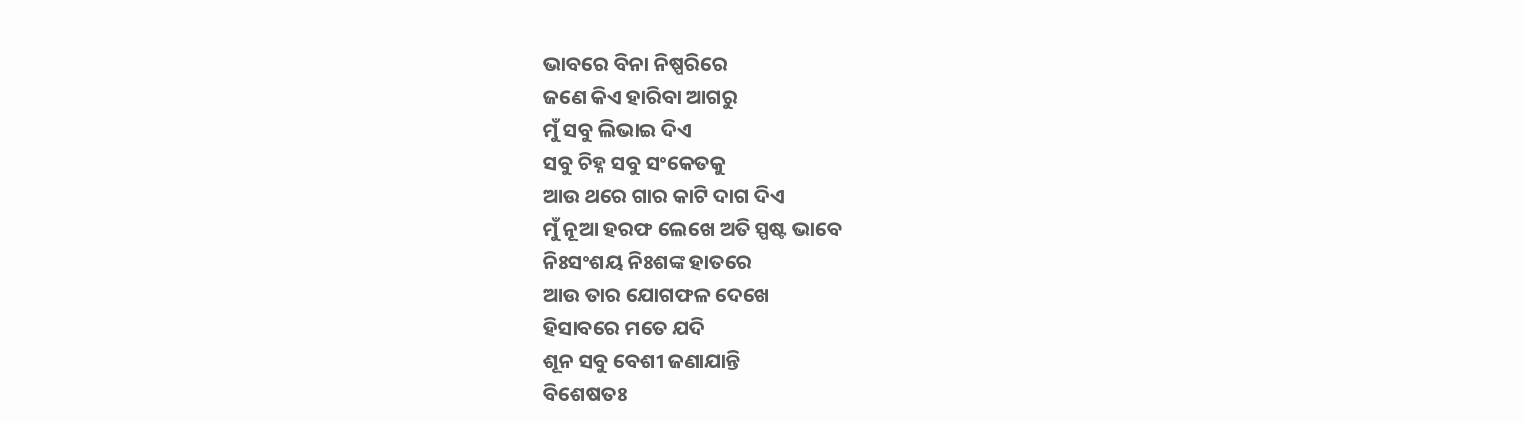ଭାବରେ ବିନା ନିଷ୍ପରିରେ
ଜଣେ କିଏ ହାରିବା ଆଗରୁ
ମୁଁ ସବୁ ଲିଭାଇ ଦିଏ
ସବୁ ଚିହ୍ନ ସବୁ ସଂକେତକୁ
ଆଉ ଥରେ ଗାର କାଟି ଦାଗ ଦିଏ
ମୁଁ ନୂଆ ହରଫ ଲେଖେ ଅତି ସ୍ପଷ୍ଟ ଭାବେ
ନିଃସଂଶୟ ନିଃଶଙ୍କ ହାତରେ
ଆଉ ତାର ଯୋଗଫଳ ଦେଖେ
ହିସାବରେ ମତେ ଯଦି
ଶୂନ ସବୁ ବେଶୀ ଜଣାଯାନ୍ତି
ବିଶେଷତଃ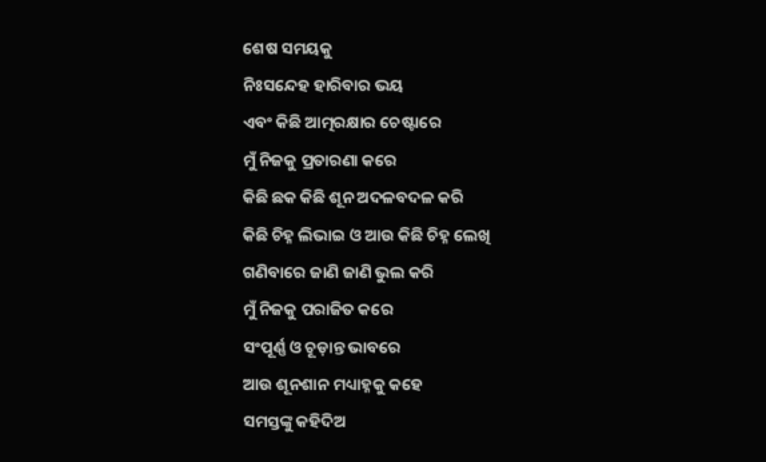ଶେଷ ସମୟକୁ
ନିଃସନ୍ଦେହ ହାରିବାର ଭୟ
ଏବଂ କିଛି ଆତ୍ମରକ୍ଷାର ଚେଷ୍ଟାରେ
ମୁଁ ନିଜକୁ ପ୍ରତାରଣା କରେ
କିଛି ଛକ କିଛି ଶୂନ ଅଦଳବଦଳ କରି
କିଛି ଚିହ୍ନ ଲିଭାଇ ଓ ଆଉ କିଛି ଚିହ୍ନ ଲେଖି
ଗଣିବାରେ ଜାଣି ଜାଣି ଭୁଲ କରି
ମୁଁ ନିଜକୁ ପରାଜିତ କରେ
ସଂପୂର୍ଣ୍ଣ ଓ ଚୂଡ଼ାନ୍ତ ଭାବରେ
ଆଉ ଶୂନଶାନ ମଧ୍ୟାହ୍ନକୁ କହେ
ସମସ୍ତଙ୍କୁ କହିଦିଅ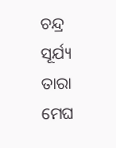ଚନ୍ଦ୍ର ସୂର୍ଯ୍ୟ ତାରା ମେଘ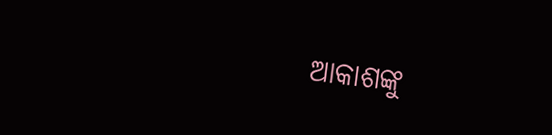ଆକାଶଙ୍କୁ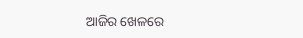ଆଜିର ଖେଳରେ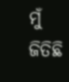ମୁଁ ଜିତିଛି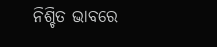ନିଶ୍ଚିତ ଭାବରେ